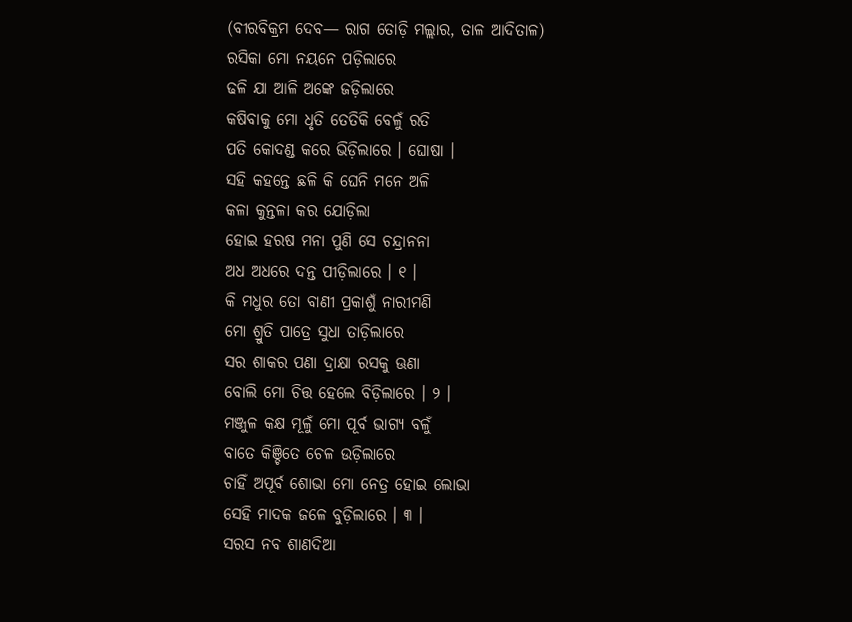(ବୀରବିକ୍ରମ ଦେବ— ରାଗ ତୋଡ଼ି ମଲ୍ଲାର, ତାଳ ଆଦିତାଳ)
ରସିକା ମୋ ନୟନେ ପଡ଼ିଲାରେ
ଢଳି ଯା ଆଳି ଅଙ୍କେ ଜଡ଼ିଲାରେ
କଷିବାକୁ ମୋ ଧୃତି ତେତିକି ବେଳୁଁ ରତି
ପତି କୋଦଣ୍ଡ କରେ ଭିଡ଼ିଲାରେ । ଘୋଷା ।
ସହି କହନ୍ତେ ଛଳି କି ଘେନି ମନେ ଅଳି
କଳା କୁନ୍ତଳା କର ଯୋଡ଼ିଲା
ହୋଇ ହରଷ ମନା ପୁଣି ସେ ଚନ୍ଦ୍ରାନନା
ଅଧ ଅଧରେ ଦନ୍ତ ପୀଡ଼ିଲାରେ । ୧ ।
କି ମଧୁର ତୋ ବାଣୀ ପ୍ରକାଶୁଁ ନାରୀମଣି
ମୋ ଶ୍ରୁତି ପାତ୍ରେ ସୁଧା ତାଡ଼ିଲାରେ
ସର ଶାକର ପଣା ଦ୍ରାକ୍ଷା ରସକୁ ଊଣା
ବୋଲି ମୋ ଚିତ୍ତ ହେଲେ ବିଡ଼ିଲାରେ । ୨ ।
ମଞ୍ଜୁଳ କକ୍ଷ ମୂଳୁଁ ମୋ ପୂର୍ବ ଭାଗ୍ୟ ବଳୁଁ
ବାତେ କିଞ୍ଚିତେ ଚେଳ ଉଡ଼ିଲାରେ
ଚାହିଁ ଅପୂର୍ବ ଶୋଭା ମୋ ନେତ୍ର ହୋଇ ଲୋଭା
ସେହି ମାଦକ ଜଳେ ବୁଡ଼ିଲାରେ । ୩ ।
ସରସ ନବ ଶାଣଦିଆ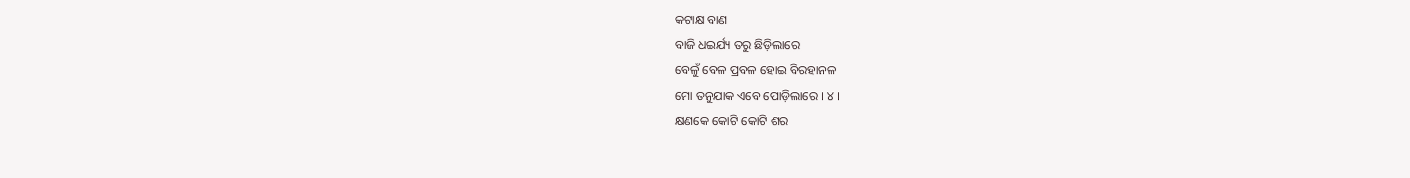କଟାକ୍ଷ ବାଣ
ବାଜି ଧଇର୍ଯ୍ୟ ତରୁ ଛିଡ଼ିଲାରେ
ବେଳୁଁ ବେଳ ପ୍ରବଳ ହୋଇ ବିରହାନଳ
ମୋ ତନୁଯାକ ଏବେ ପୋଡ଼ିଲାରେ । ୪ ।
କ୍ଷଣକେ କୋଟି କୋଟି ଶର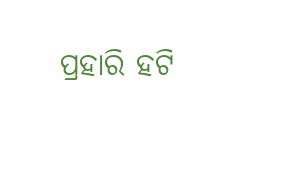ପ୍ରହାରି ହଟି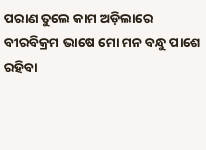ପରାଣ ତୁଲେ କାମ ଅଡ଼ିଲାରେ
ବୀରବିକ୍ରମ ଭାଷେ ମୋ ମନ ବନ୍ଧୁ ପାଶେ
ରହିବା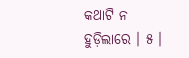କଥାଟି ନ ହୁଡ଼ିଲାରେ । ୫ ।